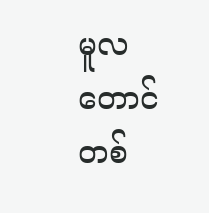မူလတောင် တစ်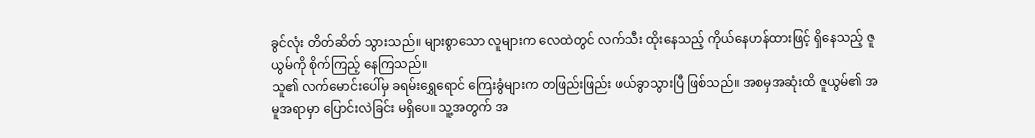ခွင်လုံး တိတ်ဆိတ် သွားသည်။ များစွာသော လူများက လေထဲတွင် လက်သီး ထိုးနေသည့် ကိုယ်နေဟန်ထားဖြင့် ရှိနေသည့် ဇူယွမ်ကို စိုက်ကြည့် နေကြသည်။
သူ၏ လက်မောင်းပေါ်မှ ခရမ်းရွှေရောင် ကြေးခွံများက တဖြည်းဖြည်း ဖယ်ခွာသွားပြီ ဖြစ်သည်။ အစမှအဆုံးထိ ဇူယွမ်၏ အမူအရာမှာ ပြောင်းလဲခြင်း မရှိပေ။ သူ့အတွက် အ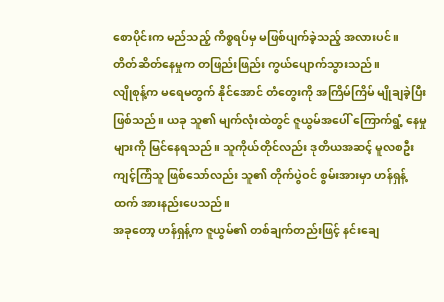စောပိုင်းက မည်သည့် ကိစ္စရပ်မှ မဖြစ်ပျက်ခဲ့သည့် အလားပင်။
တိတ်ဆိတ်နေမှုက တဖြည်းဖြည်း ကွယ်ပျောက်သွားသည်။
လျိုစုန့်က မရေမတွက် နိုင်အောင် တံတွေးကို အကြိမ်ကြိမ် မျိုချခဲ့ပြီး ဖြစ်သည်။ ယခု သူ၏ မျက်လုံးထဲတွင် ဇူယွမ်အပေါ် ကြောက်ရွံ့ နေမှုများကို မြင်နေရသည်။ သူကိုယ်တိုင်လည်း ဒုတိယအဆင့် မူလစဦး ကျင့်ကြံသူ ဖြစ်သော်လည်း သူ၏ တိုက်ပွဲဝင် စွမ်းအားမှာ ဟန်ရှန့်ထက် အားနည်းပေသည်။
အခုတော့ ဟန်ရှန့်က ဇူယွမ်၏ တစ်ချက်တည်းဖြင့် နင်းချေ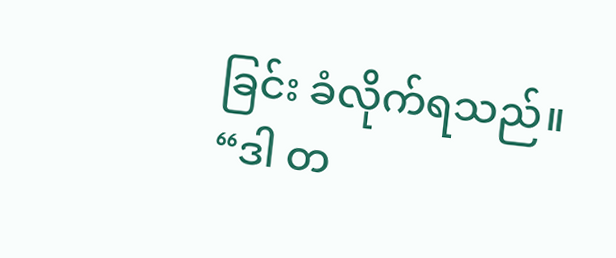ခြင်း ခံလိုက်ရသည်။
“ဒါ တ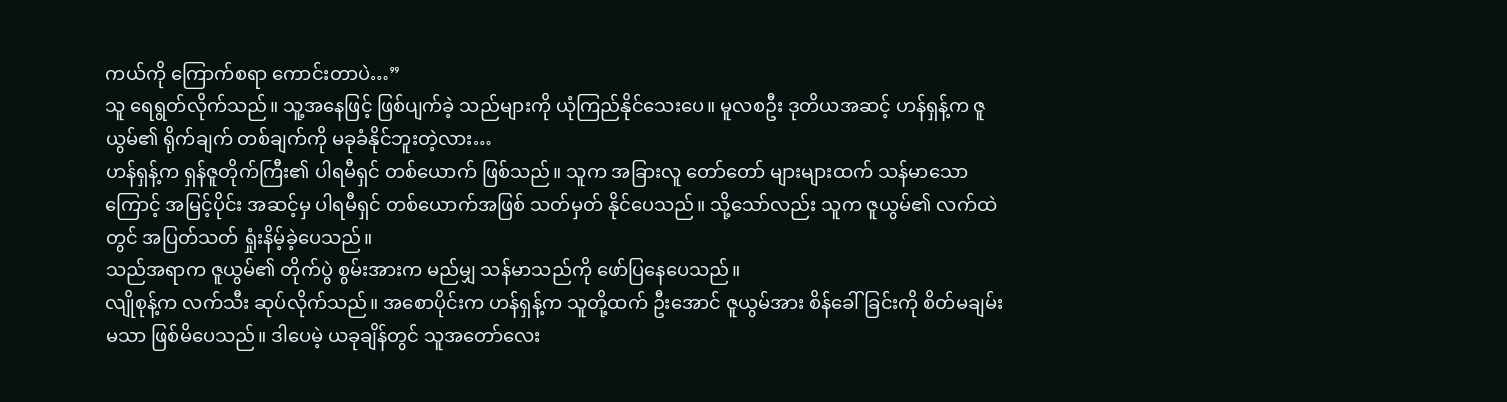ကယ်ကို ကြောက်စရာ ကောင်းတာပဲ…”
သူ ရေရွတ်လိုက်သည်။ သူ့အနေဖြင့် ဖြစ်ပျက်ခဲ့ သည်များကို ယုံကြည်နိုင်သေးပေ။ မူလစဦး ဒုတိယအဆင့် ဟန်ရှန့်က ဇူယွမ်၏ ရိုက်ချက် တစ်ချက်ကို မခုခံနိုင်ဘူးတဲ့လား…
ဟန်ရှန့်က ရှန်ဇူတိုက်ကြီး၏ ပါရမီရှင် တစ်ယောက် ဖြစ်သည်။ သူက အခြားလူ တော်တော် များများထက် သန်မာသောကြောင့် အမြင့်ပိုင်း အဆင့်မှ ပါရမီရှင် တစ်ယောက်အဖြစ် သတ်မှတ် နိုင်ပေသည်။ သို့သော်လည်း သူက ဇူယွမ်၏ လက်ထဲတွင် အပြတ်သတ် ရှုံးနိမ့်ခဲ့ပေသည်။
သည်အရာက ဇူယွမ်၏ တိုက်ပွဲ စွမ်းအားက မည်မျှ သန်မာသည်ကို ဖော်ပြနေပေသည်။
လျိုစုန့်က လက်သီး ဆုပ်လိုက်သည်။ အစောပိုင်းက ဟန်ရှန့်က သူတို့ထက် ဦးအောင် ဇူယွမ်အား စိန်ခေါ်ခြင်းကို စိတ်မချမ်းမသာ ဖြစ်မိပေသည်။ ဒါပေမဲ့ ယခုချိန်တွင် သူအတော်လေး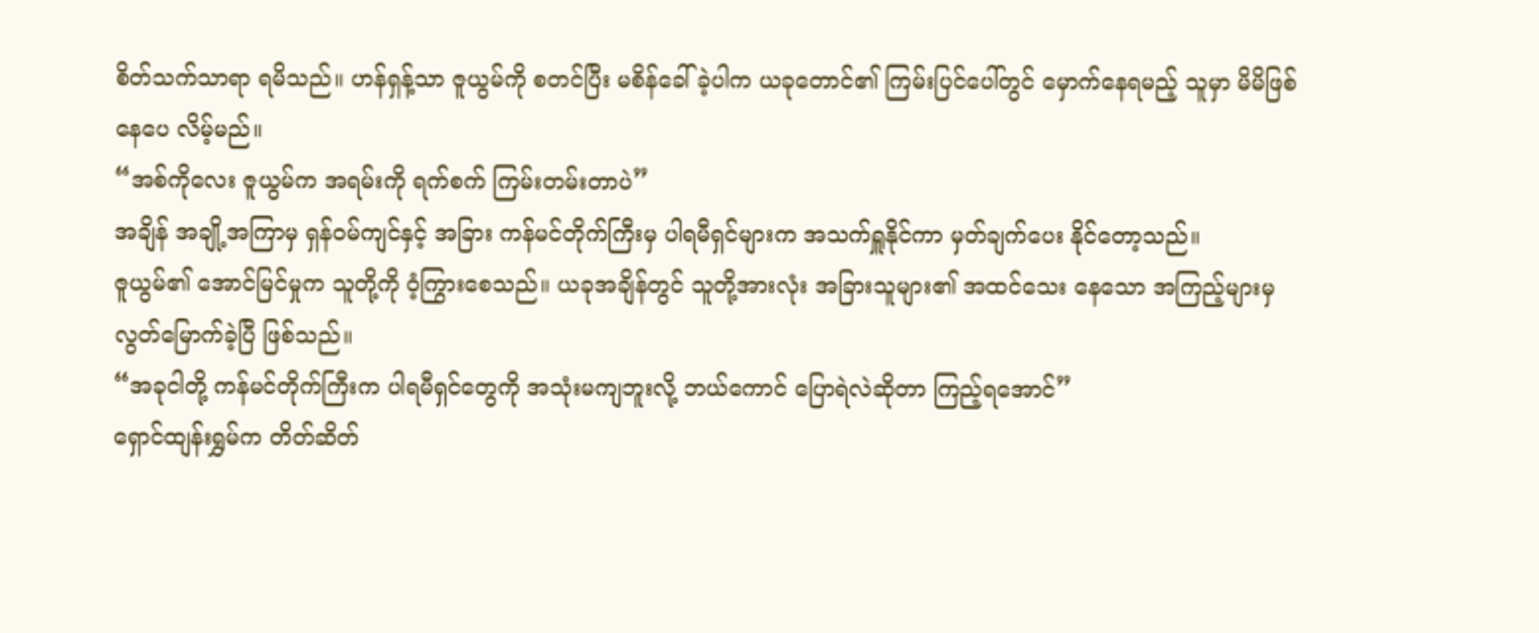စိတ်သက်သာရာ ရမိသည်။ ဟန်ရှန့်သာ ဇူယွမ်ကို စတင်ပြီး မစိန်ခေါ်ခဲ့ပါက ယခုတောင်၏ ကြမ်းပြင်ပေါ်တွင် မှောက်နေရမည့် သူမှာ မိမိဖြစ်နေပေ လိမ့်မည်။
“အစ်ကိုလေး ဇူယွမ်က အရမ်းကို ရက်စက် ကြမ်းတမ်းတာပဲ”
အချိန် အချို့အကြာမှ ရှန်ဝမ်ကျင်နှင့် အခြား ကန်မင်တိုက်ကြီးမှ ပါရမီရှင်များက အသက်ရှူနိုင်ကာ မှတ်ချက်ပေး နိုင်တော့သည်။
ဇူယွမ်၏ အောင်မြင်မှုက သူတို့ကို ဝံ့ကြွားစေသည်။ ယခုအချိန်တွင် သူတို့အားလုံး အခြားသူများ၏ အထင်သေး နေသော အကြည့်များမှ လွတ်မြောက်ခဲ့ပြီ ဖြစ်သည်။
“အခုငါတို့ ကန်မင်တိုက်ကြီးက ပါရမီရှင်တွေကို အသုံးမကျဘူးလို့ ဘယ်ကောင် ပြောရဲလဲဆိုတာ ကြည့်ရအောင်”
ရှောင်ထျန်းရွှမ်က တိတ်ဆိတ်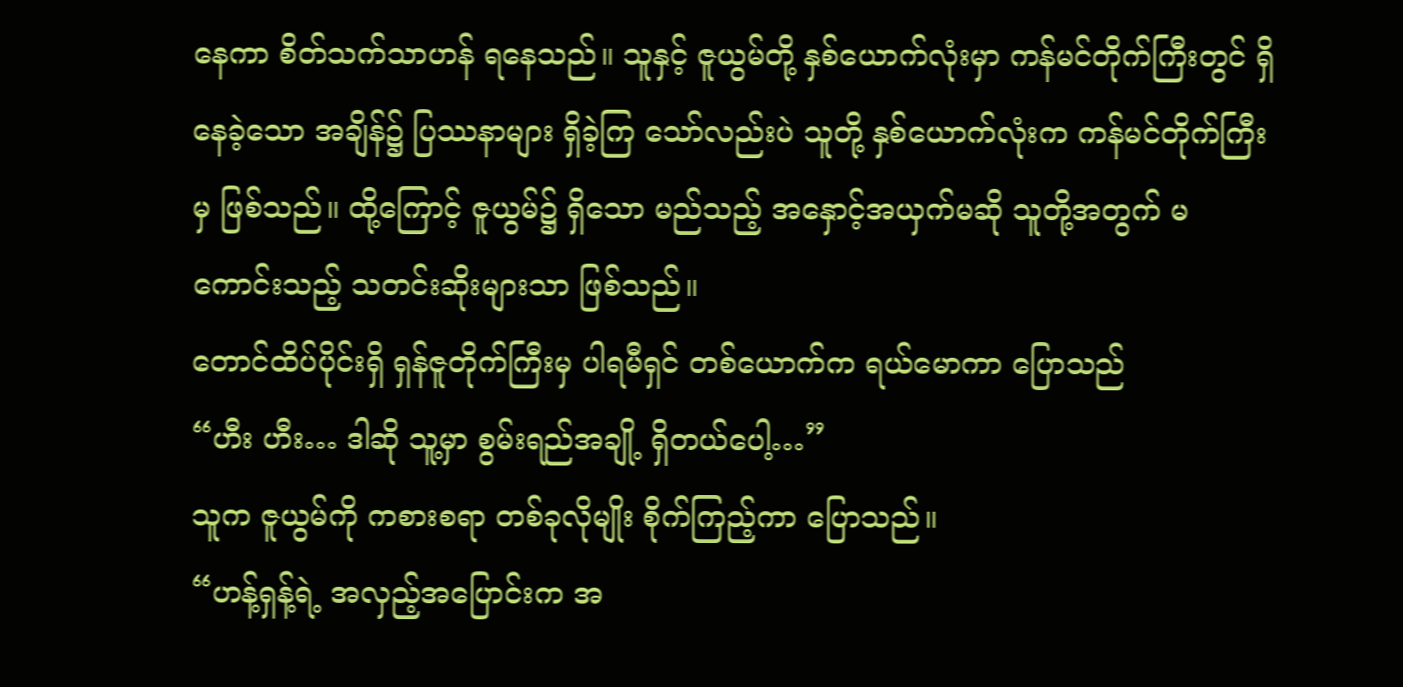နေကာ စိတ်သက်သာဟန် ရနေသည်။ သူနှင့် ဇူယွမ်တို့ နှစ်ယောက်လုံးမှာ ကန်မင်တိုက်ကြီးတွင် ရှိနေခဲ့သော အချိန်၌ ပြဿနာများ ရှိခဲ့ကြ သော်လည်းပဲ သူတို့ နှစ်ယောက်လုံးက ကန်မင်တိုက်ကြီးမှ ဖြစ်သည်။ ထို့ကြောင့် ဇူယွမ်၌ ရှိသော မည်သည့် အနှောင့်အယှက်မဆို သူတို့အတွက် မကောင်းသည့် သတင်းဆိုးများသာ ဖြစ်သည်။
တောင်ထိပ်ပိုင်းရှိ ရှန်ဇူတိုက်ကြီးမှ ပါရမီရှင် တစ်ယောက်က ရယ်မောကာ ပြောသည်
“ဟီး ဟီး… ဒါဆို သူ့မှာ စွမ်းရည်အချို့ ရှိတယ်ပေါ့…”
သူက ဇူယွမ်ကို ကစားစရာ တစ်ခုလိုမျိုး စိုက်ကြည့်ကာ ပြောသည်။
“ဟန့်ရှန့်ရဲ့ အလှည့်အပြောင်းက အ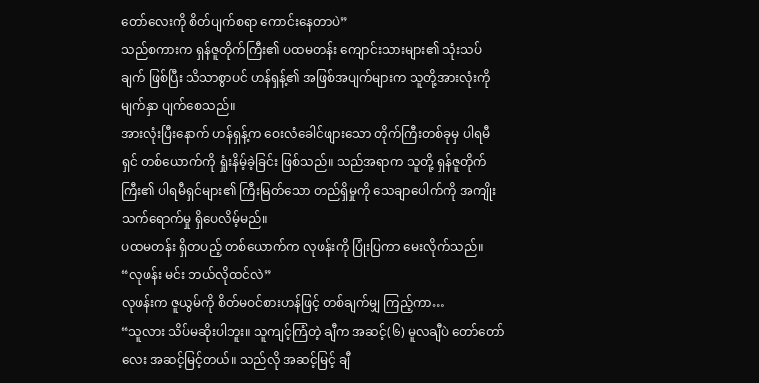တော်လေးကို စိတ်ပျက်စရာ ကောင်းနေတာပဲ”
သည်စကားက ရှန်ဇူတိုက်ကြီး၏ ပထမတန်း ကျောင်းသားများ၏ သုံးသပ်ချက် ဖြစ်ပြီး သိသာစွာပင် ဟန်ရှန့်၏ အဖြစ်အပျက်များက သူတို့အားလုံးကို မျက်နှာ ပျက်စေသည်။
အားလုံးပြီးနောက် ဟန်ရှန့်က ဝေးလံခေါင်ဖျားသော တိုက်ကြီးတစ်ခုမှ ပါရမီရှင် တစ်ယောက်ကို ရှုံးနိမ့်ခဲ့ခြင်း ဖြစ်သည်။ သည်အရာက သူတို့ ရှန်ဇူတိုက်ကြီး၏ ပါရမီရှင်များ၏ ကြီးမြတ်သော တည်ရှိမှုကို သေချာပေါက်ကို အကျိုး သက်ရောက်မှု ရှိပေလိမ့်မည်။
ပထမတန်း ရှိတပည့် တစ်ယောက်က လုဖန်းကို ပြုံးပြကာ မေးလိုက်သည်။
“လုဖန်း မင်း ဘယ်လိုထင်လဲ”
လုဖန်းက ဇူယွမ်ကို စိတ်မဝင်စားဟန်ဖြင့် တစ်ချက်မျှ ကြည့်ကာ…
“သူလား သိပ်မဆိုးပါဘူး။ သူကျင့်ကြံတဲ့ ချီက အဆင့်(၆) မူလချီပဲ တော်တော်လေး အဆင့်မြင့်တယ်။ သည်လို အဆင့်မြင့် ချီ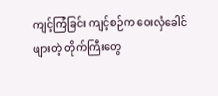ကျင့်ကြံခြင်း ကျင့်စဉ်က ဝေးလှံခေါင်ဖျားတဲ့ တိုက်ကြီးတွေ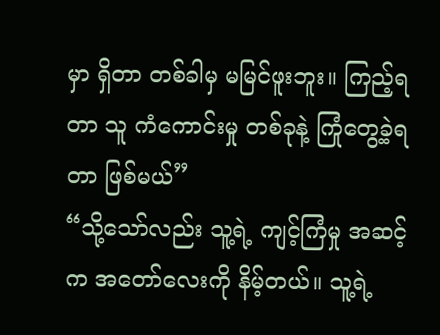မှာ ရှိတာ တစ်ခါမှ မမြင်ဖူးဘူး။ ကြည့်ရတာ သူ ကံကောင်းမှု တစ်ခုနဲ့ ကြုံတွေ့ခဲ့ရတာ ဖြစ်မယ်”
“သို့သော်လည်း သူ့ရဲ့ ကျင့်ကြံမှု အဆင့်က အတော်လေးကို နိမ့်တယ်။ သူ့ရဲ့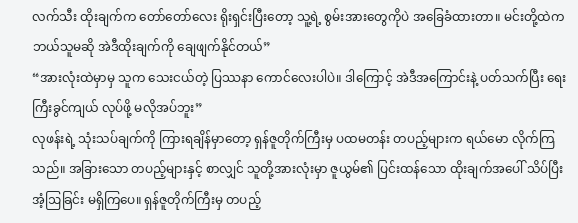လက်သီး ထိုးချက်က တော်တော်လေး ရိုးရှင်းပြီးတော့ သူ့ရဲ့ စွမ်းအားတွေကိုပဲ အခြေခံထားတာ။ မင်းတို့ထဲက ဘယ်သူမဆို အဲဒီထိုးချက်ကို ချေဖျက်နိုင်တယ်”
“အားလုံးထဲမှာမှ သူက သေးငယ်တဲ့ ပြဿနာ ကောင်လေးပါပဲ။ ဒါကြောင့် အဲဒီအကြောင်းနဲ့ ပတ်သက်ပြီး ရေးကြီးခွင်ကျယ် လုပ်ဖို့ မလိုအပ်ဘူး”
လုဖန်းရဲ့ သုံးသပ်ချက်ကို ကြားရချိန်မှာတော့ ရှန်ဇူတိုက်ကြီးမှ ပထမတန်း တပည့်များက ရယ်မော လိုက်ကြသည်။ အခြားသော တပည့်များနှင့် စာလျှင် သူတို့အားလုံးမှာ ဇူယွမ်၏ ပြင်းထန်သော ထိုးချက်အပေါ် သိပ်ပြီးအံ့ဩခြင်း မရှိကြပေ။ ရှန်ဇူတိုက်ကြီးမှ တပည့်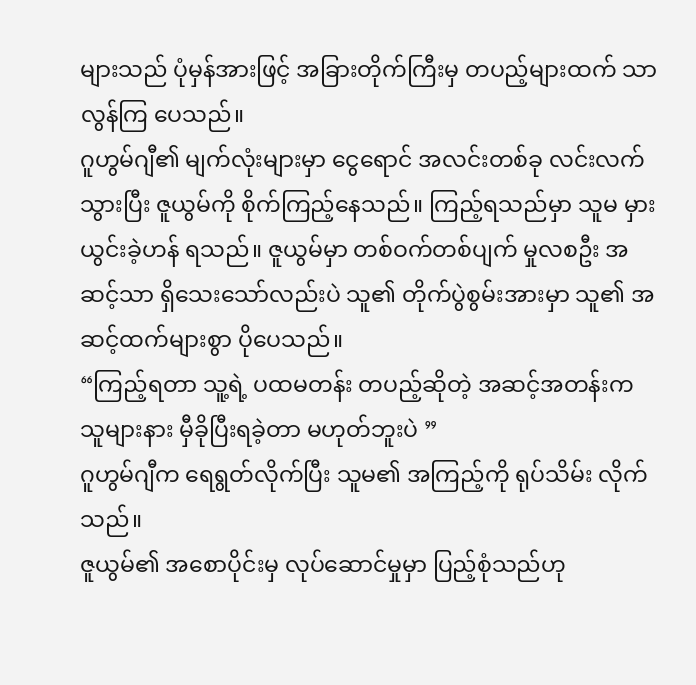များသည် ပုံမှန်အားဖြင့် အခြားတိုက်ကြီးမှ တပည့်များထက် သာလွန်ကြ ပေသည်။
ဂူဟွမ်ဂျီ၏ မျက်လုံးများမှာ ငွေရောင် အလင်းတစ်ခု လင်းလက်သွားပြီး ဇူယွမ်ကို စိုက်ကြည့်နေသည်။ ကြည့်ရသည်မှာ သူမ မှားယွင်းခဲ့ဟန် ရသည်။ ဇူယွမ်မှာ တစ်ဝက်တစ်ပျက် မှုလစဦး အဆင့်သာ ရှိသေးသော်လည်းပဲ သူ၏ တိုက်ပွဲစွမ်းအားမှာ သူ၏ အဆင့်ထက်များစွာ ပိုပေသည်။
“ကြည့်ရတာ သူ့ရဲ့ ပထမတန်း တပည့်ဆိုတဲ့ အဆင့်အတန်းက သူများနား မှီခိုပြီးရခဲ့တာ မဟုတ်ဘူးပဲ ”
ဂူဟွမ်ဂျီက ရေရွတ်လိုက်ပြီး သူမ၏ အကြည့်ကို ရုပ်သိမ်း လိုက်သည်။
ဇူယွမ်၏ အစောပိုင်းမှ လုပ်ဆောင်မှုမှာ ပြည့်စုံသည်ဟု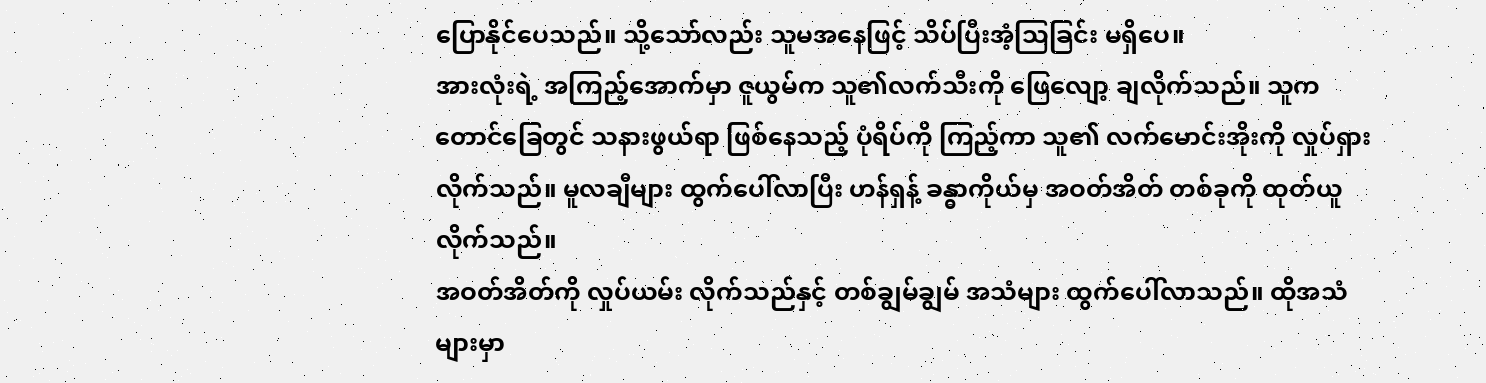ပြောနိုင်ပေသည်။ သို့သော်လည်း သူမအနေဖြင့် သိပ်ပြီးအံ့ဩခြင်း မရှိပေ။
အားလုံးရဲ့ အကြည့်အောက်မှာ ဇူယွမ်က သူ၏လက်သီးကို ဖြေလျော့ ချလိုက်သည်။ သူက တောင်ခြေတွင် သနားဖွယ်ရာ ဖြစ်နေသည့် ပုံရိပ်ကို ကြည့်ကာ သူ၏ လက်မောင်းအိုးကို လှုပ်ရှားလိုက်သည်။ မူလချီများ ထွက်ပေါ်လာပြီး ဟန်ရှန့် ခန္ဓာကိုယ်မှ အဝတ်အိတ် တစ်ခုကို ထုတ်ယူလိုက်သည်။
အဝတ်အိတ်ကို လှုပ်ယမ်း လိုက်သည်နှင့် တစ်ချွမ်ချွမ် အသံများ ထွက်ပေါ်လာသည်။ ထိုအသံများမှာ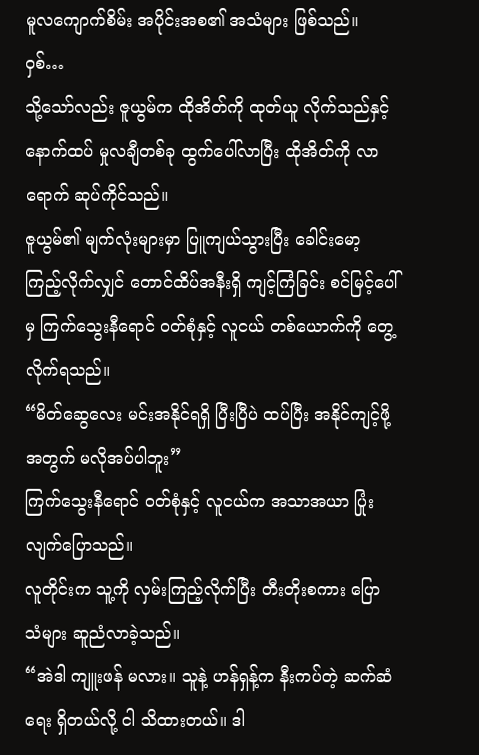မူလကျောက်စိမ်း အပိုင်းအစ၏ အသံများ ဖြစ်သည်။
ဝှစ်…
သို့သော်လည်း ဇူယွမ်က ထိုအိတ်ကို ထုတ်ယူ လိုက်သည်နှင့် နောက်ထပ် မှုလချီတစ်ခု ထွက်ပေါ်လာပြီး ထိုအိတ်ကို လာရောက် ဆုပ်ကိုင်သည်။
ဇူယွမ်၏ မျက်လုံးများမှာ ပြူကျယ်သွားပြီး ခေါင်းမော့ ကြည့်လိုက်လျှင် တောင်ထိပ်အနီးရှိ ကျင့်ကြံခြင်း စင်မြင့်ပေါ်မှ ကြက်သွေးနီရောင် ဝတ်စုံနှင့် လူငယ် တစ်ယောက်ကို တွေ့လိုက်ရသည်။
“မိတ်ဆွေလေး မင်းအနိုင်ရရှိ ပြီးပြီပဲ ထပ်ပြီး အနိုင်ကျင့်ဖို့ အတွက် မလိုအပ်ပါဘူး”
ကြက်သွေးနီရောင် ဝတ်စုံနှင့် လူငယ်က အသာအယာ ပြုံးလျက်ပြောသည်။
လူတိုင်းက သူ့ကို လှမ်းကြည့်လိုက်ပြီး တီးတိုးစကား ပြောသံများ ဆူညံလာခဲ့သည်။
“အဲဒါ ကျူးဖန် မလား။ သူနဲ့ ဟန်ရှန့်က နီးကပ်တဲ့ ဆက်ဆံရေး ရှိတယ်လို့ ငါ သိထားတယ်။ ဒါ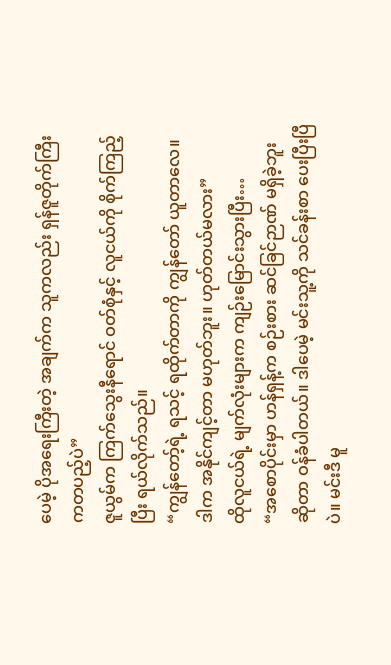ပေမဲ့ ပိုအရေးကြီးတဲ့ အချက်က သူကလည်း ရှန်ဇူတိုက်ကြီး ကတပည့်ပဲ”
ဇူယွမ်က ကြက်သွေးနီရောင် ဝတ်စုံနှင့် လူငယ်ကို စိုက်ကြည့်ပြီး ရယ်လိုက်သည်။
“ကျွန်တော့်ရဲ့ ရသင့် ရထိုက်တာကို ကျွန်တော် ယူတာလေ။ ဒါက အနိုင်ကျင့်တာ မဟုတ်ဘူး။ ဟုတ်တယ်မလား”
ထိုလူငယ်ရဲ့ မျက်လုံးများက ကျဉ်းမြောင်းသွားပြီး…
“အစောပိုင်းမှာ ဟန်ရှန့်က စဉ်းစား ဆင်ခြင်ဉာဏ် မရှိခဲ့ဘူး ဆိုတာ ဝန်ခံပါတယ်။ ဒါပေမဲ့ မင်းသူ့ကို သင်ခန်းစာ ပေးပြီးပြီပဲ။ မင်းဒီ မူ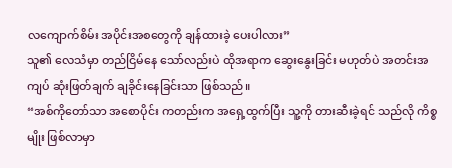လကျောက်စိမ်း အပိုင်းအစတွေကို ချန်ထားခဲ့ ပေးပါလား”
သူ၏ လေသံမှာ တည်ငြိမ်နေ သော်လည်းပဲ ထိုအရာက ဆွေးနွေးခြင်း မဟုတ်ပဲ အတင်းအကျပ် ဆုံးဖြတ်ချက် ချခိုင်းနေခြင်းသာ ဖြစ်သည်။
“အစ်ကိုတော်သာ အစောပိုင်း ကတည်းက အရှေ့ထွက်ပြီး သူ့ကို တားဆီးခဲ့ရင် သည်လို ကိစ္စမျိုး ဖြစ်လာမှာ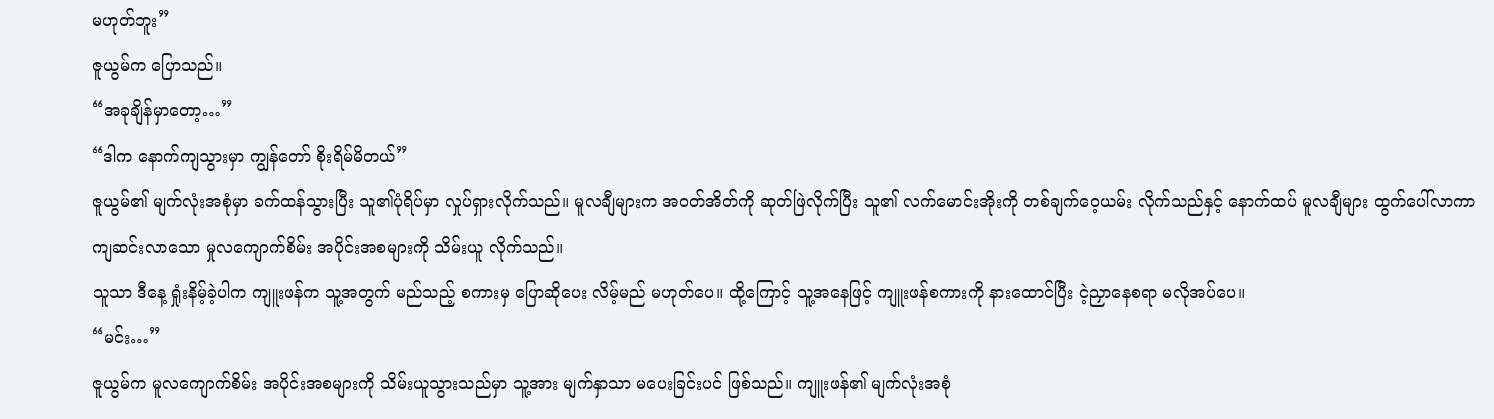မဟုတ်ဘူး”
ဇူယွမ်က ပြောသည်။
“အခုချိန်မှာတော့…”
“ဒါက နောက်ကျသွားမှာ ကျွန်တော် စိုးရိမ်မိတယ်”
ဇူယွမ်၏ မျက်လုံးအစုံမှာ ခက်ထန်သွားပြီး သူ၏ပုံရိပ်မှာ လှုပ်ရှားလိုက်သည်။ မူလချီများက အဝတ်အိတ်ကို ဆုတ်ဖြဲလိုက်ပြီး သူ၏ လက်မောင်းအိုးကို တစ်ချက်ဝေ့ယမ်း လိုက်သည်နှင့် နောက်ထပ် မူလချီများ ထွက်ပေါ်လာကာ ကျဆင်းလာသော မှုလကျောက်စိမ်း အပိုင်းအစများကို သိမ်းယူ လိုက်သည်။
သူသာ ဒီနေ့ ရှုံးနိမ့်ခဲ့ပါက ကျူးဖန်က သူ့အတွက် မည်သည့် စကားမှ ပြောဆိုပေး လိမ့်မည် မဟုတ်ပေ။ ထို့ကြောင့် သူ့အနေဖြင့် ကျူးဖန်စကားကို နားထောင်ပြီး ငဲ့ညှာနေစရာ မလိုအပ်ပေ။
“မင်း…”
ဇူယွမ်က မူလကျောက်စိမ်း အပိုင်းအစများကို သိမ်းယူသွားသည်မှာ သူ့အား မျက်နှာသာ မပေးခြင်းပင် ဖြစ်သည်။ ကျူးဖန်၏ မျက်လုံးအစုံ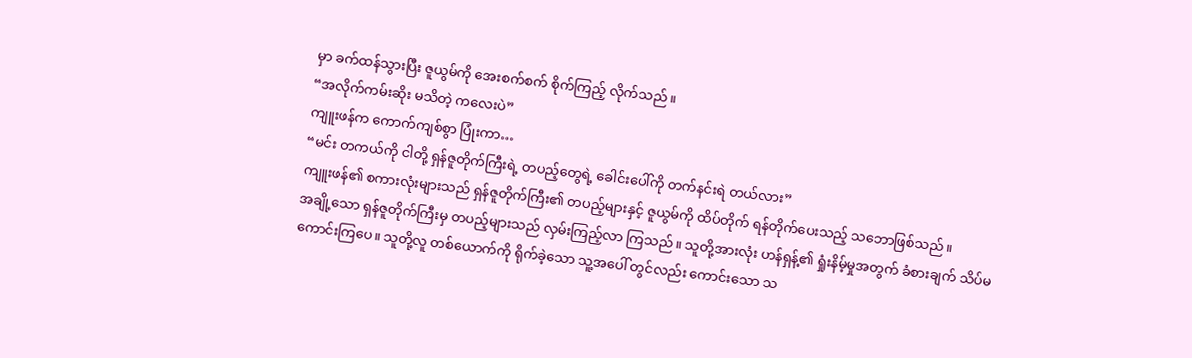မှာ ခက်ထန်သွားပြီး ဇူယွမ်ကို အေးစက်စက် စိုက်ကြည့် လိုက်သည်။
“အလိုက်ကမ်းဆိုး မသိတဲ့ ကလေးပဲ”
ကျူးဖန်က ကောက်ကျစ်စွာ ပြုံးကာ…
“မင်း တကယ်ကို ငါတို့ ရှန်ဇူတိုက်ကြီးရဲ့ တပည့်တွေရဲ့ ခေါင်းပေါ်ကို တက်နင်းရဲ တယ်လား”
ကျူးဖန်၏ စကားလုံးများသည် ရှန်ဇူတိုက်ကြီး၏ တပည့်များနှင့် ဇူယွမ်ကို ထိပ်တိုက် ရန်တိုက်ပေးသည့် သဘောဖြစ်သည်။
အချို့သော ရှန်ဇူတိုက်ကြီးမှ တပည့်များသည် လှမ်းကြည့်လာ ကြသည်။ သူတို့အားလုံး ဟန်ရှန့်၏ ရှုံးနိမ့်မှုအတွက် ခံစားချက် သိပ်မကောင်းကြပေ။ သူတို့လူ တစ်ယောက်ကို ရိုက်ခဲ့သော သူ့အပေါ် တွင်လည်း ကောင်းသော သ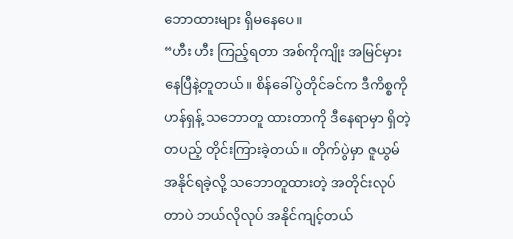ဘောထားများ ရှိမနေပေ။
“ဟီး ဟီး ကြည့်ရတာ အစ်ကိုကျိုး အမြင်မှား နေပြီနဲ့တူတယ်။ စိန်ခေါ်ပွဲတိုင်ခင်က ဒီကိစ္စကို ဟန်ရှန့် သဘောတူ ထားတာကို ဒီနေရာမှာ ရှိတဲ့ တပည့် တိုင်းကြားခဲ့တယ်။ တိုက်ပွဲမှာ ဇူယွမ် အနိုင်ရခဲ့လို့ သဘောတူထားတဲ့ အတိုင်းလုပ်တာပဲ ဘယ်လိုလုပ် အနိုင်ကျင့်တယ်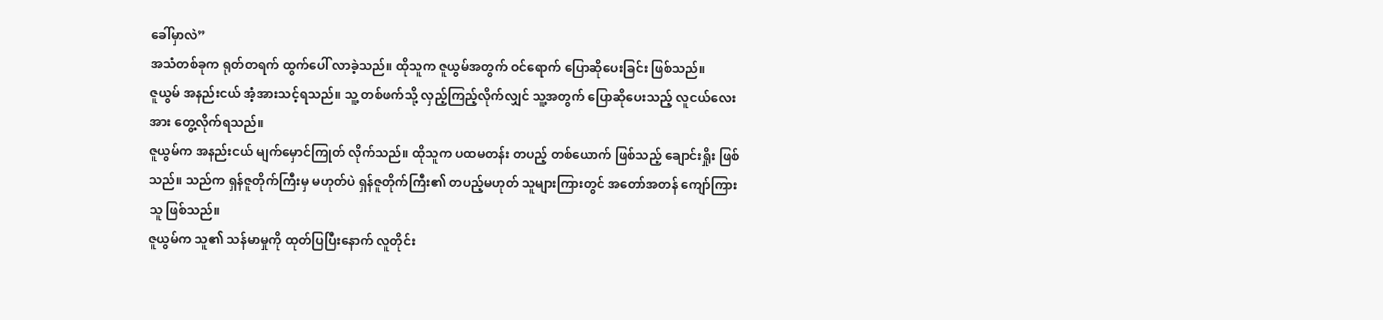ခေါ်မှာလဲ”
အသံတစ်ခုက ရုတ်တရက် ထွက်ပေါ် လာခဲ့သည်။ ထိုသူက ဇူယွမ်အတွက် ဝင်ရောက် ပြောဆိုပေးခြင်း ဖြစ်သည်။
ဇူယွမ် အနည်းငယ် အံ့အားသင့်ရသည်။ သူ့ တစ်ဖက်သို့ လှည့်ကြည့်လိုက်လျှင် သူ့အတွက် ပြောဆိုပေးသည့် လူငယ်လေးအား တွေ့လိုက်ရသည်။
ဇူယွမ်က အနည်းငယ် မျက်မှောင်ကြုတ် လိုက်သည်။ ထိုသူက ပထမတန်း တပည့် တစ်ယောက် ဖြစ်သည့် ချောင်းရှိုး ဖြစ်သည်။ သည်က ရှန်ဇူတိုက်ကြီးမှ မဟုတ်ပဲ ရှန်ဇူတိုက်ကြီး၏ တပည့်မဟုတ် သူများကြားတွင် အတော်အတန် ကျော်ကြားသူ ဖြစ်သည်။
ဇူယွမ်က သူ၏ သန်မာမှုကို ထုတ်ပြပြီးနောက် လူတိုင်း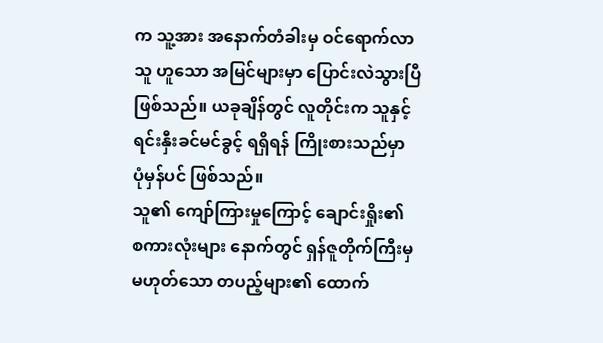က သူ့အား အနောက်တံခါးမှ ဝင်ရောက်လာသူ ဟူသော အမြင်များမှာ ပြောင်းလဲသွားပြီ ဖြစ်သည်။ ယခုချိန်တွင် လူတိုင်းက သူနှင့် ရင်းနှီးခင်မင်ခွင့် ရရှိရန် ကြိုးစားသည်မှာ ပုံမှန်ပင် ဖြစ်သည်။
သူ၏ ကျော်ကြားမှုကြောင့် ချောင်းရှိုး၏ စကားလုံးများ နောက်တွင် ရှန်ဇူတိုက်ကြီးမှ မဟုတ်သော တပည့်များ၏ ထောက်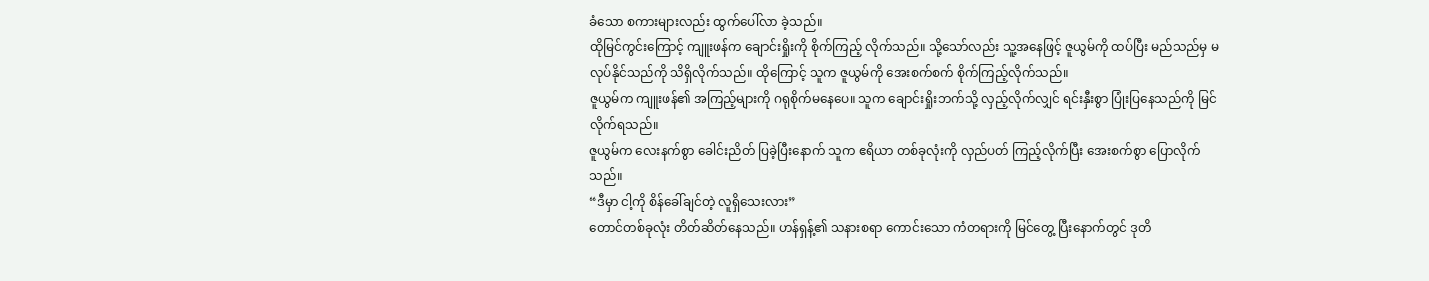ခံသော စကားများလည်း ထွက်ပေါ်လာ ခဲ့သည်။
ထိုမြင်ကွင်းကြောင့် ကျူးဖန်က ချောင်းရှိုးကို စိုက်ကြည့် လိုက်သည်။ သို့သော်လည်း သူ့အနေဖြင့် ဇူယွမ်ကို ထပ်ပြီး မည်သည်မှ မလုပ်နိုင်သည်ကို သိရှိလိုက်သည်။ ထိုကြောင့် သူက ဇူယွမ်ကို အေးစက်စက် စိုက်ကြည့်လိုက်သည်။
ဇူယွမ်က ကျူးဖန်၏ အကြည့်များကို ဂရုစိုက်မနေပေ။ သူက ချောင်းရှိုးဘက်သို့ လှည့်လိုက်လျှင် ရင်းနှီးစွာ ပြုံးပြနေသည်ကို မြင်လိုက်ရသည်။
ဇူယွမ်က လေးနက်စွာ ခေါင်းညိတ် ပြခဲ့ပြီးနောက် သူက ဧရိယာ တစ်ခုလုံးကို လှည်ပတ် ကြည့်လိုက်ပြီး အေးစက်စွာ ပြောလိုက်သည်။
“ဒီမှာ ငါ့ကို စိန်ခေါ်ချင်တဲ့ လူရှိသေးလား”
တောင်တစ်ခုလုံး တိတ်ဆိတ်နေသည်။ ဟန်ရှန့်၏ သနားစရာ ကောင်းသော ကံတရားကို မြင်တွေ့ ပြီးနောက်တွင် ဒုတိ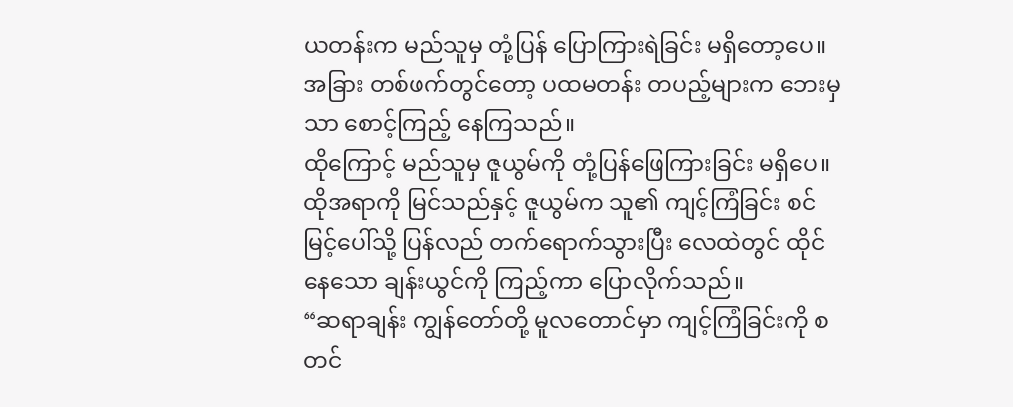ယတန်းက မည်သူမှ တုံ့ပြန် ပြောကြားရဲခြင်း မရှိတော့ပေ။ အခြား တစ်ဖက်တွင်တော့ ပထမတန်း တပည့်များက ဘေးမှသာ စောင့်ကြည့် နေကြသည်။
ထိုကြောင့် မည်သူမှ ဇူယွမ်ကို တုံ့ပြန်ဖြေကြားခြင်း မရှိပေ။
ထိုအရာကို မြင်သည်နှင့် ဇူယွမ်က သူ၏ ကျင့်ကြံခြင်း စင်မြင့်ပေါ်သို့ ပြန်လည် တက်ရောက်သွားပြီး လေထဲတွင် ထိုင်နေသော ချန်းယွင်ကို ကြည့်ကာ ပြောလိုက်သည်။
“ဆရာချန်း ကျွန်တော်တို့ မူလတောင်မှာ ကျင့်ကြံခြင်းကို စတင်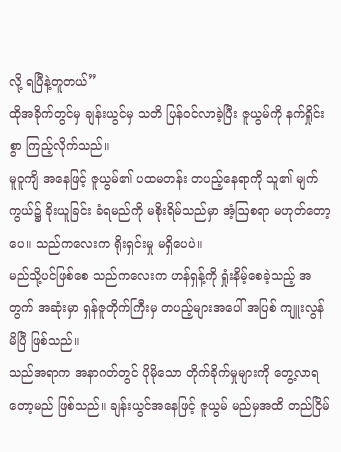လို့ ရပြီနဲ့တူတယ်”
ထိုအခိုက်တွင်မှ ချန်းယွင်မှ သတိ ပြန်ဝင်လာခဲ့ပြီး ဇူယွမ်ကို နက်ရှိုင်းစွာ ကြည့်လိုက်သည်။
မူဝူကျိ အနေဖြင့် ဇူယွမ်၏ ပထမတန်း တပည့်နေရာကို သူ၏ မျက်ကွယ်၌ ခိုးယူခြင်း ခံရမည်ကို မစိုးရိမ်သည်မှာ အံ့ဩစရာ မဟုတ်တော့ပေ။ သည်ကလေးက ရိုးရှင်းမှု မရှိပေပဲ။
မည်သို့ပင်ဖြစ်စေ သည်ကလေးက ဟန်ရှန့်ကို ရှုံးနိမ့်စေခဲ့သည့် အတွက် အဆုံးမှာ ရှန်ဇူတိုက်ကြီးမှ တပည့်များအပေါ် အပြစ် ကျူးလွန်မိပြီ ဖြစ်သည်။
သည်အရာက အနာဂတ်တွင် ပိုမိုသော တိုက်ခိုက်မှုများကို တွေ့လာရ တော့မည် ဖြစ်သည်။ ချန်းယွင်အနေဖြင့် ဇူယွမ် မည်မှအထိ တည်ငြိမ်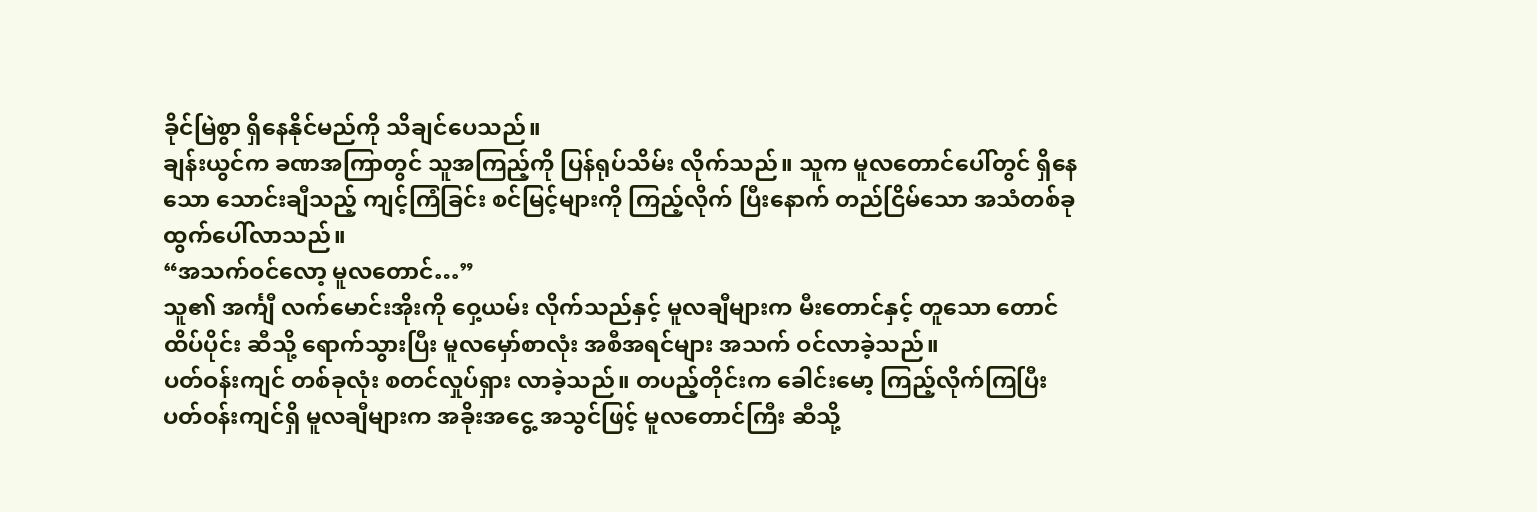ခိုင်မြဲစွာ ရှိနေနိုင်မည်ကို သိချင်ပေသည်။
ချန်းယွင်က ခဏအကြာတွင် သူအကြည့်ကို ပြန်ရုပ်သိမ်း လိုက်သည်။ သူက မူလတောင်ပေါ်တွင် ရှိနေသော သောင်းချီသည့် ကျင့်ကြံခြင်း စင်မြင့်များကို ကြည့်လိုက် ပြီးနောက် တည်ငြိမ်သော အသံတစ်ခု ထွက်ပေါ်လာသည်။
“အသက်ဝင်လော့ မူလတောင်…”
သူ၏ အင်္ကျီ လက်မောင်းအိုးကို ဝှေ့ယမ်း လိုက်သည်နှင့် မူလချီများက မီးတောင်နှင့် တူသော တောင်ထိပ်ပိုင်း ဆီသို့ ရောက်သွားပြီး မူလမှော်စာလုံး အစီအရင်များ အသက် ဝင်လာခဲ့သည်။
ပတ်ဝန်းကျင် တစ်ခုလုံး စတင်လှုပ်ရှား လာခဲ့သည်။ တပည့်တိုင်းက ခေါင်းမော့ ကြည့်လိုက်ကြပြီး ပတ်ဝန်းကျင်ရှိ မူလချီများက အခိုးအငွေ့ အသွင်ဖြင့် မူလတောင်ကြီး ဆီသို့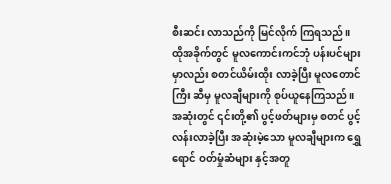စီးဆင်း လာသည်ကို မြင်လိုက် ကြရသည်။
ထိုအခိုက်တွင် မူလကောင်းကင်ဘုံ ပန်းပင်များ မှာလည်း စတင်ယိမ်းထိုး လာခဲ့ပြီး မူလတောင်ကြီး ဆီမှ မူလချီများကို စုပ်ယူနေကြသည်။ အဆုံးတွင် ၎င်းတို့၏ ပွင့်ဖတ်များမှ စတင် ပွင့်လန်းလာခဲ့ပြီး အဆုံးမဲ့သော မူလချီများက ရွှေရောင် ဝတ်မှုံဆံများ နှင့်အတူ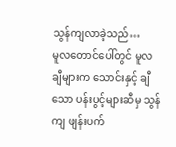သွန်ကျလာခဲ့သည်…
မူလတောင်ပေါ်တွင် မူလချီများက သောင်းနှင့် ချီသော ပန်းပွင့်များဆီမှ သွန်ကျ ဖျန်းပက်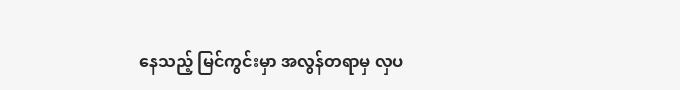နေသည့် မြင်ကွင်းမှာ အလွန်တရာမှ လှပ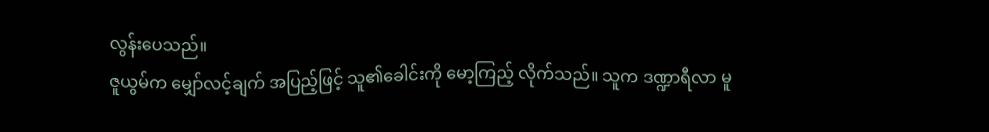လွန်းပေသည်။
ဇူယွမ်က မျှော်လင့်ချက် အပြည့်ဖြင့် သူ၏ခေါင်းကို မော့ကြည့် လိုက်သည်။ သူက ဒဏ္ဍာရီလာ မူ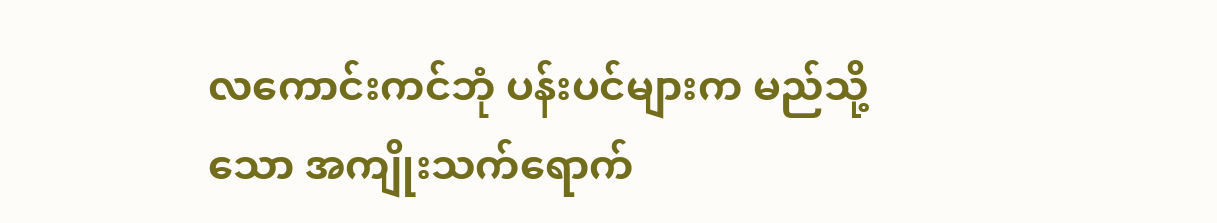လကောင်းကင်ဘုံ ပန်းပင်များက မည်သို့သော အကျိုးသက်ရောက်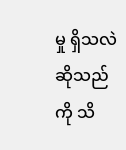မှု ရှိသလဲ ဆိုသည်ကို သိ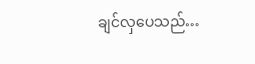ချင်လှပေသည်…